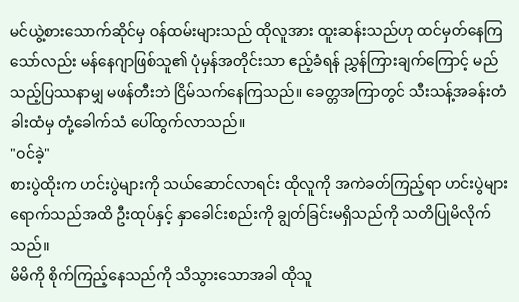မင်ယွဲ့စားသောက်ဆိုင်မှ ဝန်ထမ်းများသည် ထိုလူအား ထူးဆန်းသည်ဟု ထင်မှတ်နေကြသော်လည်း မန်နေဂျာဖြစ်သူ၏ ပုံမှန်အတိုင်းသာ ဧည့်ခံရန် ညွှန်ကြားချက်ကြောင့် မည်သည့်ပြဿနာမျှ မဖန်တီးဘဲ ငြိမ်သက်နေကြသည်။ ခေတ္တအကြာတွင် သီးသန့်အခန်းတံခါးထံမှ တုံ့ခေါက်သံ ပေါ်ထွက်လာသည်။
"ဝင်ခဲ့"
စားပွဲထိုးက ဟင်းပွဲများကို သယ်ဆောင်လာရင်း ထိုလူကို အကဲခတ်ကြည့်ရာ ဟင်းပွဲများရောက်သည်အထိ ဦးထုပ်နှင့် နှာခေါင်းစည်းကို ချွတ်ခြင်းမရှိသည်ကို သတိပြုမိလိုက်သည်။
မိမိကို စိုက်ကြည့်နေသည်ကို သိသွားသောအခါ ထိုသူ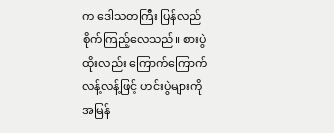က ဒေါသတကြီး ပြန်လည်စိုက်ကြည့်လေသည်။ စားပွဲထိုးလည်း ကြောက်ကြောက်လန့်လန့်ဖြင့် ဟင်းပွဲများကို အမြန်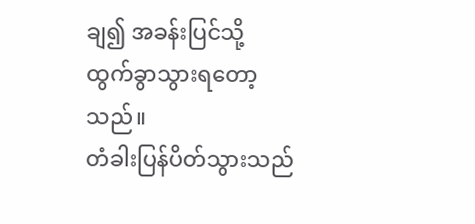ချ၍ အခန်းပြင်သို့ ထွက်ခွာသွားရတော့သည်။
တံခါးပြန်ပိတ်သွားသည်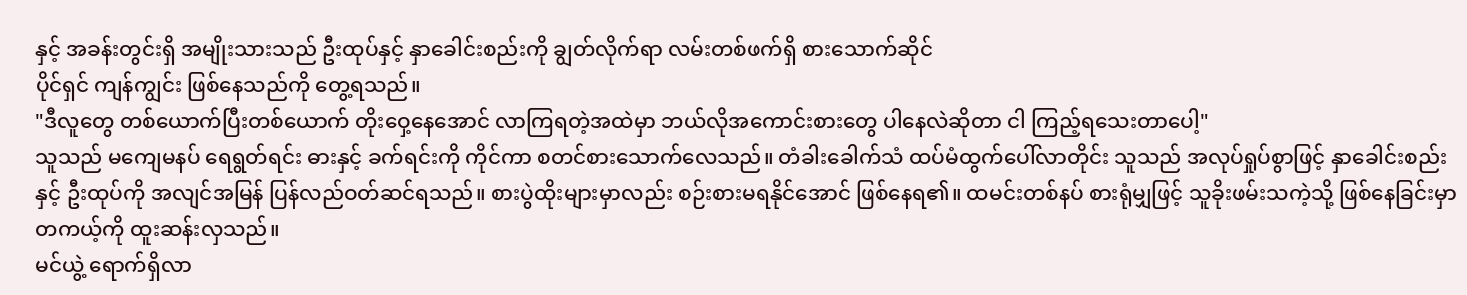နှင့် အခန်းတွင်းရှိ အမျိုးသားသည် ဦးထုပ်နှင့် နှာခေါင်းစည်းကို ချွတ်လိုက်ရာ လမ်းတစ်ဖက်ရှိ စားသောက်ဆိုင်
ပိုင်ရှင် ကျန်ကျွင်း ဖြစ်နေသည်ကို တွေ့ရသည်။
"ဒီလူတွေ တစ်ယောက်ပြီးတစ်ယောက် တိုးဝှေ့နေအောင် လာကြရတဲ့အထဲမှာ ဘယ်လိုအကောင်းစားတွေ ပါနေလဲဆိုတာ ငါ ကြည့်ရသေးတာပေါ့"
သူသည် မကျေမနပ် ရေရွတ်ရင်း ဓားနှင့် ခက်ရင်းကို ကိုင်ကာ စတင်စားသောက်လေသည်။ တံခါးခေါက်သံ ထပ်မံထွက်ပေါ်လာတိုင်း သူသည် အလုပ်ရှုပ်စွာဖြင့် နှာခေါင်းစည်းနှင့် ဦးထုပ်ကို အလျင်အမြန် ပြန်လည်ဝတ်ဆင်ရသည်။ စားပွဲထိုးများမှာလည်း စဉ်းစားမရနိုင်အောင် ဖြစ်နေရ၏။ ထမင်းတစ်နပ် စားရုံမျှဖြင့် သူခိုးဖမ်းသကဲ့သို့ ဖြစ်နေခြင်းမှာ တကယ့်ကို ထူးဆန်းလှသည်။
မင်ယွဲ့ ရောက်ရှိလာ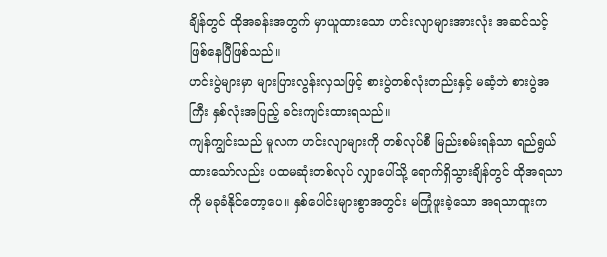ချိန်တွင် ထိုအခန်းအတွက် မှာယူထားသော ဟင်းလျာများအားလုံး အဆင်သင့် ဖြစ်နေပြီဖြစ်သည်။
ဟင်းပွဲများမှာ များပြားလွန်းလှသဖြင့် စားပွဲတစ်လုံးတည်းနှင့် မဆံ့ဘဲ စားပွဲအကြီး နှစ်လုံးအပြည့် ခင်းကျင်းထားရသည်။
ကျန်ကျွင်းသည် မူလက ဟင်းလျာများကို တစ်လုပ်စီ မြည်းစမ်းရန်သာ ရည်ရွယ်ထားသော်လည်း ပထမဆုံးတစ်လုပ် လျှာပေါ်သို့ ရောက်ရှိသွားချိန်တွင် ထိုအရသာကို မခုခံနိုင်တော့ပေ။ နှစ်ပေါင်းများစွာအတွင်း မကြုံဖူးခဲ့သော အရသာထူးက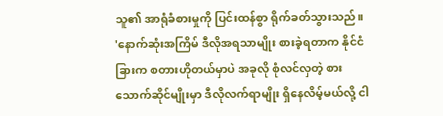သူ၏ အာရုံခံစားမှုကို ပြင်းထန်စွာ ရိုက်ခတ်သွားသည်။
'နောက်ဆုံးအကြိမ် ဒီလိုအရသာမျိုး စားခဲ့ရတာက နိုင်ငံခြားက စတားဟိုတယ်မှာပဲ အခုလို စုံလင်လှတဲ့ စားသောက်ဆိုင်မျိုးမှာ ဒီလိုလက်ရာမျိုး ရှိနေလိမ့်မယ်လို့ ငါ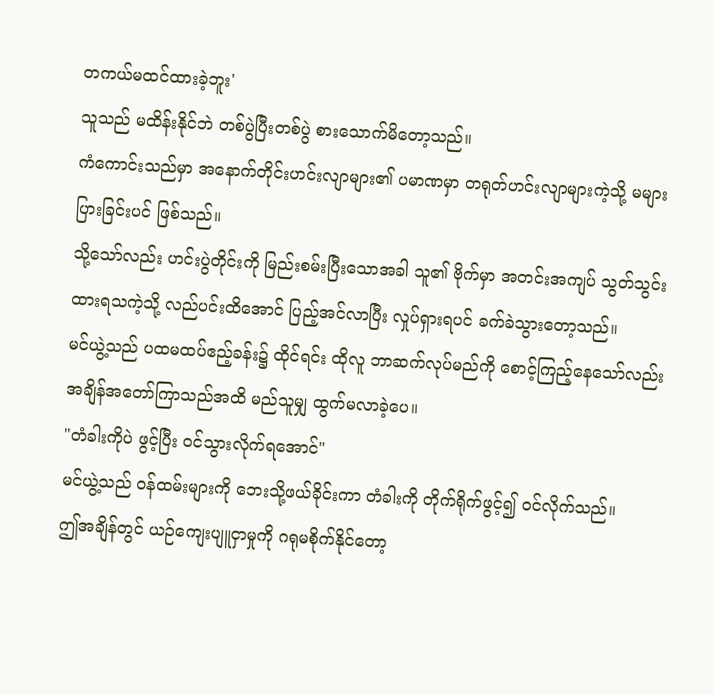တကယ်မထင်ထားခဲ့ဘူး'
သူသည် မထိန်းနိုင်ဘဲ တစ်ပွဲပြီးတစ်ပွဲ စားသောက်မိတော့သည်။
ကံကောင်းသည်မှာ အနောက်တိုင်းဟင်းလျာများ၏ ပမာဏမှာ တရုတ်ဟင်းလျာများကဲ့သို့ မများပြားခြင်းပင် ဖြစ်သည်။
သို့သော်လည်း ဟင်းပွဲတိုင်းကို မြည်းစမ်းပြီးသောအခါ သူ၏ ဗိုက်မှာ အတင်းအကျပ် သွတ်သွင်းထားရသကဲ့သို့ လည်ပင်းထိအောင် ပြည့်အင်လာပြီး လှုပ်ရှားရပင် ခက်ခဲသွားတော့သည်။
မင်ယွဲ့သည် ပထမထပ်ဧည့်ခန်း၌ ထိုင်ရင်း ထိုလူ ဘာဆက်လုပ်မည်ကို စောင့်ကြည့်နေသော်လည်း အချိန်အတော်ကြာသည်အထိ မည်သူမျှ ထွက်မလာခဲ့ပေ။
"တံခါးကိုပဲ ဖွင့်ပြီး ဝင်သွားလိုက်ရအောင်"
မင်ယွဲ့သည် ဝန်ထမ်းများကို ဘေးသို့ဖယ်ခိုင်းကာ တံခါးကို တိုက်ရိုက်ဖွင့်၍ ဝင်လိုက်သည်။
ဤအချိန်တွင် ယဉ်ကျေးပျူငှာမှုကို ဂရုမစိုက်နိုင်တော့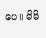ပေ။ မိမိ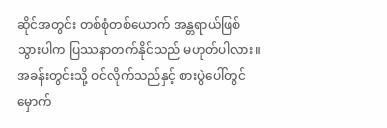ဆိုင်အတွင်း တစ်စုံတစ်ယောက် အန္တရာယ်ဖြစ်သွားပါက ပြဿနာတက်နိုင်သည် မဟုတ်ပါလား။
အခန်းတွင်းသို့ ဝင်လိုက်သည်နှင့် စားပွဲပေါ်တွင် မှောက်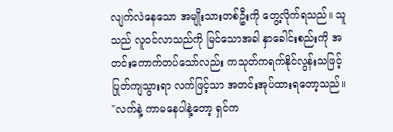လျက်လဲနေသော အမျိုးသားတစ်ဦးကို တွေ့လိုက်ရသည်။ သူသည် လူဝင်လာသည်ကို မြင်သောအခါ နှာခေါင်းစည်းကို အတင်းကောက်တပ်သော်လည်း ကသုတ်ကရက်နိုင်လွန်းသဖြင့် ပြုတ်ကျသွားရာ လက်ဖြင့်သာ အတင်းအုပ်ထားရတော့သည်။
"လက်နဲ့ ကာမနေပါနဲ့တော့ ရှင်က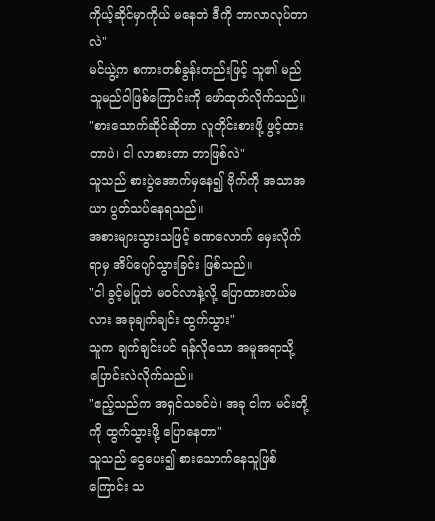ကိုယ့်ဆိုင်မှာကိုယ် မနေဘဲ ဒီကို ဘာလာလုပ်တာလဲ"
မင်ယွဲ့က စကားတစ်ခွန်းတည်းဖြင့် သူ၏ မည်သူမည်ဝါဖြစ်ကြောင်းကို ဖော်ထုတ်လိုက်သည်။
"စားသောက်ဆိုင်ဆိုတာ လူတိုင်းစားဖို့ ဖွင့်ထားတာပဲ၊ ငါ လာစားတာ ဘာဖြစ်လဲ"
သူသည် စားပွဲအောက်မှနေ၍ ဗိုက်ကို အသာအယာ ပွတ်သပ်နေရသည်။
အစားများသွားသဖြင့် ခဏလောက် မှေးလိုက်ရာမှ အိပ်ပျော်သွားခြင်း ဖြစ်သည်။
"ငါ ခွင့်မပြုဘဲ မဝင်လာနဲ့လို့ ပြောထားတယ်မလား အခုချက်ချင်း ထွက်သွား"
သူက ချက်ချင်းပင် ရန်လိုသော အမူအရာသို့ ပြောင်းလဲလိုက်သည်။
"ဧည့်သည်က အရှင်သခင်ပဲ၊ အခု ငါက မင်းတို့ကို ထွက်သွားဖို့ ပြောနေတာ"
သူသည် ငွေပေး၍ စားသောက်နေသူဖြစ်ကြောင်း သ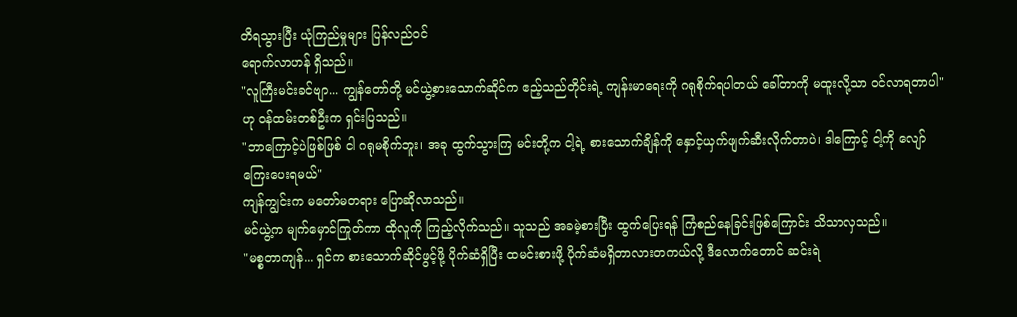တိရသွားပြီး ယုံကြည်မှုများ ပြန်လည်ဝင်
ရောက်လာဟန် ရှိသည်။
"လူကြီးမင်းခင်ဗျာ... ကျွန်တော်တို့ မင်ယွဲ့စားသောက်ဆိုင်က ဧည့်သည်တိုင်းရဲ့ ကျန်းမာရေးကို ဂရုစိုက်ရပါတယ် ခေါ်တာကို မထူးလို့သာ ဝင်လာရတာပါ"
ဟု ဝန်ထမ်းတစ်ဦးက ရှင်းပြသည်။
"ဘာကြောင့်ပဲဖြစ်ဖြစ် ငါ ဂရုမစိုက်ဘူး၊ အခု ထွက်သွားကြ မင်းတို့က ငါ့ရဲ့ စားသောက်ချိန်ကို နှောင့်ယှက်ဖျက်ဆီးလိုက်တာပဲ၊ ဒါကြောင့် ငါ့ကို လျော်ကြေးပေးရမယ်"
ကျန်ကျွင်းက မတော်မတရား ပြောဆိုလာသည်။
မင်ယွဲ့က မျက်မှောင်ကြုတ်ကာ ထိုလူကို ကြည့်လိုက်သည်။ သူသည် အခမဲ့စားပြီး ထွက်ပြေးရန် ကြံစည်နေခြင်းဖြစ်ကြောင်း သိသာလှသည်။
"မစ္စတာကျန်... ရှင်က စားသောက်ဆိုင်ဖွင့်ဖို့ ပိုက်ဆံရှိပြီး ထမင်းစားဖို့ ပိုက်ဆံမရှိတာလားတကယ်လို့ ဒီလောက်တောင် ဆင်းရဲ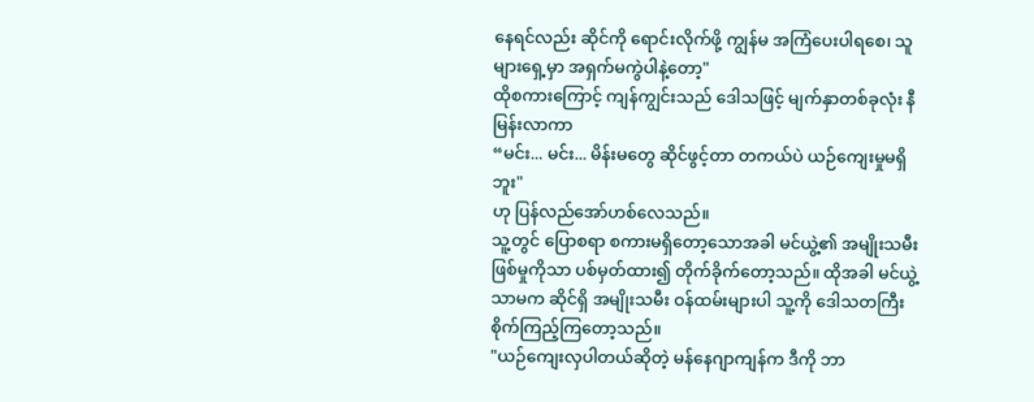နေရင်လည်း ဆိုင်ကို ရောင်းလိုက်ဖို့ ကျွန်မ အကြံပေးပါရစေ၊ သူများရှေ့မှာ အရှက်မကွဲပါနဲ့တော့"
ထိုစကားကြောင့် ကျန်ကျွင်းသည် ဒေါသဖြင့် မျက်နှာတစ်ခုလုံး နီမြန်းလာကာ
“မင်း... မင်း... မိန်းမတွေ ဆိုင်ဖွင့်တာ တကယ်ပဲ ယဉ်ကျေးမှုမရှိဘူး"
ဟု ပြန်လည်အော်ဟစ်လေသည်။
သူ့တွင် ပြောစရာ စကားမရှိတော့သောအခါ မင်ယွဲ့၏ အမျိုးသမီးဖြစ်မှုကိုသာ ပစ်မှတ်ထား၍ တိုက်ခိုက်တော့သည်။ ထိုအခါ မင်ယွဲ့သာမက ဆိုင်ရှိ အမျိုးသမီး ဝန်ထမ်းများပါ သူ့ကို ဒေါသတကြီး စိုက်ကြည့်ကြတော့သည်။
"ယဉ်ကျေးလှပါတယ်ဆိုတဲ့ မန်နေဂျာကျန်က ဒီကို ဘာ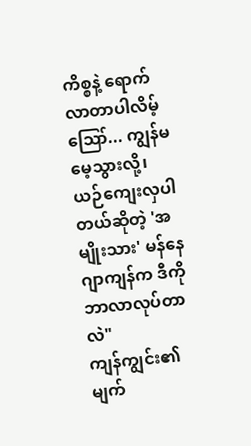ကိစ္စနဲ့ ရောက်လာတာပါလိမ့် ဪ... ကျွန်မ မေ့သွားလို့၊ ယဉ်ကျေးလှပါတယ်ဆိုတဲ့ 'အမျိုးသား' မန်နေဂျာကျန်က ဒီကို ဘာလာလုပ်တာလဲ"
ကျန်ကျွင်း၏ မျက်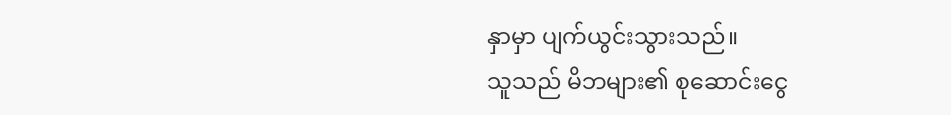နှာမှာ ပျက်ယွင်းသွားသည်။
သူသည် မိဘများ၏ စုဆောင်းငွေ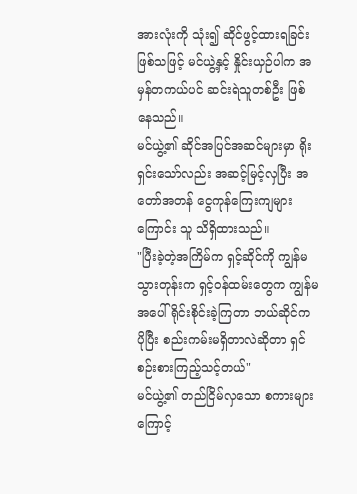အားလုံးကို သုံး၍ ဆိုင်ဖွင့်ထားရခြင်း ဖြစ်သဖြင့် မင်ယွဲ့နှင့် နှိုင်းယှဉ်ပါက အမှန်တကယ်ပင် ဆင်းရဲသူတစ်ဦး ဖြစ်နေသည်။
မင်ယွဲ့၏ ဆိုင်အပြင်အဆင်များမှာ ရိုးရှင်းသော်လည်း အဆင့်မြင့်လှပြီး အတော်အတန် ငွေကုန်ကြေးကျများကြောင်း သူ သိရှိထားသည်။
"ပြီးခဲ့တဲ့အကြိမ်က ရှင့်ဆိုင်ကို ကျွန်မ သွားတုန်းက ရှင့်ဝန်ထမ်းတွေက ကျွန်မအပေါ် ရိုင်းစိုင်းခဲ့ကြတာ ဘယ်ဆိုင်က ပိုပြီး စည်းကမ်းမရှိတာလဲဆိုတာ ရှင် စဉ်းစားကြည့်သင့်တယ်"
မင်ယွဲ့၏ တည်ငြိမ်လှသော စကားများကြောင့်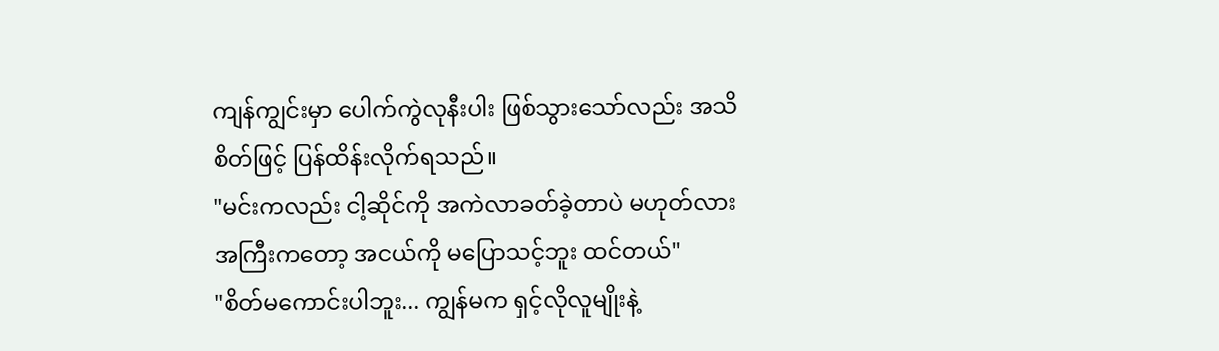ကျန်ကျွင်းမှာ ပေါက်ကွဲလုနီးပါး ဖြစ်သွားသော်လည်း အသိစိတ်ဖြင့် ပြန်ထိန်းလိုက်ရသည်။
"မင်းကလည်း ငါ့ဆိုင်ကို အကဲလာခတ်ခဲ့တာပဲ မဟုတ်လား အကြီးကတော့ အငယ်ကို မပြောသင့်ဘူး ထင်တယ်"
"စိတ်မကောင်းပါဘူး... ကျွန်မက ရှင့်လိုလူမျိုးနဲ့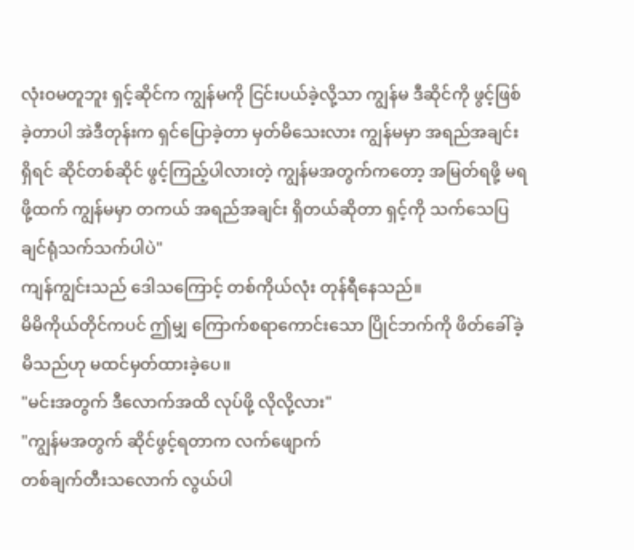လုံးဝမတူဘူး ရှင့်ဆိုင်က ကျွန်မကို ငြင်းပယ်ခဲ့လို့သာ ကျွန်မ ဒီဆိုင်ကို ဖွင့်ဖြစ်ခဲ့တာပါ အဲဒီတုန်းက ရှင်ပြောခဲ့တာ မှတ်မိသေးလား ကျွန်မမှာ အရည်အချင်းရှိရင် ဆိုင်တစ်ဆိုင် ဖွင့်ကြည့်ပါလားတဲ့ ကျွန်မအတွက်ကတော့ အမြတ်ရဖို့ မရဖို့ထက် ကျွန်မမှာ တကယ် အရည်အချင်း ရှိတယ်ဆိုတာ ရှင့်ကို သက်သေပြချင်ရုံသက်သက်ပါပဲ"
ကျန်ကျွင်းသည် ဒေါသကြောင့် တစ်ကိုယ်လုံး တုန်ရီနေသည်။
မိမိကိုယ်တိုင်ကပင် ဤမျှ ကြောက်စရာကောင်းသော ပြိုင်ဘက်ကို ဖိတ်ခေါ်ခဲ့မိသည်ဟု မထင်မှတ်ထားခဲ့ပေ။
"မင်းအတွက် ဒီလောက်အထိ လုပ်ဖို့ လိုလို့လား"
"ကျွန်မအတွက် ဆိုင်ဖွင့်ရတာက လက်ဖျောက်
တစ်ချက်တီးသလောက် လွယ်ပါ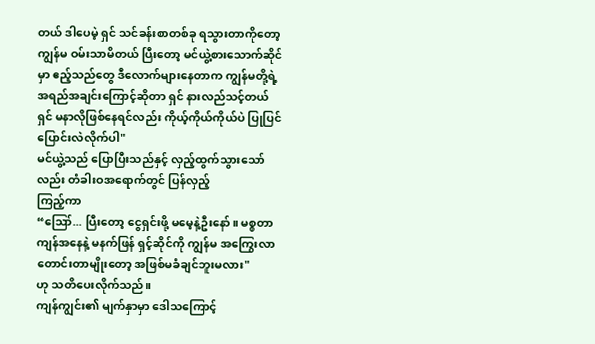တယ် ဒါပေမဲ့ ရှင် သင်ခန်းစာတစ်ခု ရသွားတာကိုတော့ ကျွန်မ ဝမ်းသာမိတယ် ပြီးတော့ မင်ယွဲ့စားသောက်ဆိုင်မှာ ဧည့်သည်တွေ ဒီလောက်များနေတာက ကျွန်မတို့ရဲ့ အရည်အချင်းကြောင့်ဆိုတာ ရှင် နားလည်သင့်တယ် ရှင် မနာလိုဖြစ်နေရင်လည်း ကိုယ့်ကိုယ်ကိုယ်ပဲ ပြုပြင်ပြောင်းလဲလိုက်ပါ"
မင်ယွဲ့သည် ပြောပြီးသည်နှင့် လှည့်ထွက်သွားသော်လည်း တံခါးဝအရောက်တွင် ပြန်လှည့်
ကြည့်ကာ
“ဪ... ပြီးတော့ ငွေရှင်းဖို့ မမေ့နဲ့ဦးနော်။ မစ္စတာကျန်အနေနဲ့ မနက်ဖြန် ရှင့်ဆိုင်ကို ကျွန်မ အကြွေးလာတောင်းတာမျိုးတော့ အဖြစ်မခံချင်ဘူးမလား"
ဟု သတိပေးလိုက်သည်။
ကျန်ကျွင်း၏ မျက်နှာမှာ ဒေါသကြောင့်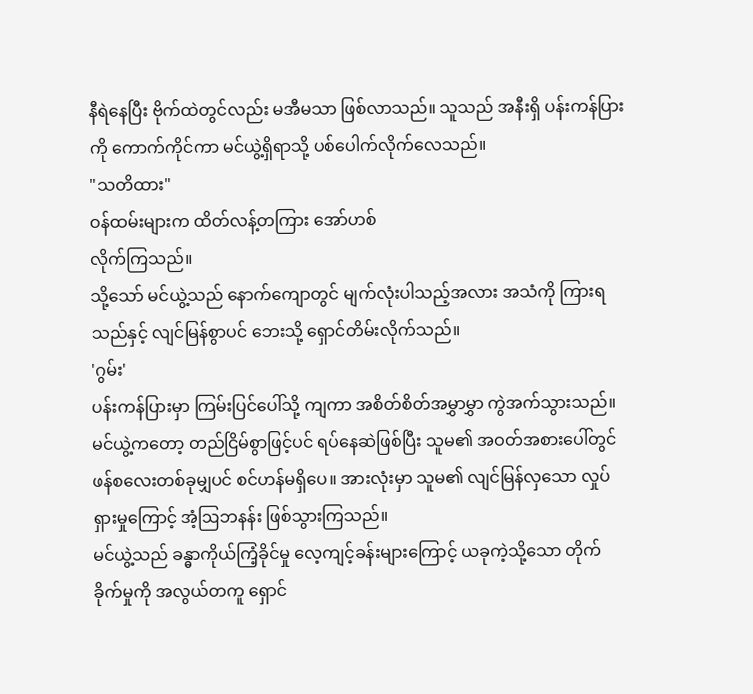နီရဲနေပြီး ဗိုက်ထဲတွင်လည်း မအီမသာ ဖြစ်လာသည်။ သူသည် အနီးရှိ ပန်းကန်ပြားကို ကောက်ကိုင်ကာ မင်ယွဲ့ရှိရာသို့ ပစ်ပေါက်လိုက်လေသည်။
"သတိထား"
ဝန်ထမ်းများက ထိတ်လန့်တကြား အော်ဟစ်
လိုက်ကြသည်။
သို့သော် မင်ယွဲ့သည် နောက်ကျောတွင် မျက်လုံးပါသည့်အလား အသံကို ကြားရသည်နှင့် လျင်မြန်စွာပင် ဘေးသို့ ရှောင်တိမ်းလိုက်သည်။
'ဂွမ်း'
ပန်းကန်ပြားမှာ ကြမ်းပြင်ပေါ်သို့ ကျကာ အစိတ်စိတ်အမွှာမွှာ ကွဲအက်သွားသည်။
မင်ယွဲ့ကတော့ တည်ငြိမ်စွာဖြင့်ပင် ရပ်နေဆဲဖြစ်ပြီး သူမ၏ အဝတ်အစားပေါ်တွင် ဖန်စလေးတစ်ခုမျှပင် စင်ဟန်မရှိပေ။ အားလုံးမှာ သူမ၏ လျင်မြန်လှသော လှုပ်ရှားမှုကြောင့် အံ့ဩဘနန်း ဖြစ်သွားကြသည်။
မင်ယွဲ့သည် ခန္ဓာကိုယ်ကြံ့ခိုင်မှု လေ့ကျင့်ခန်းများကြောင့် ယခုကဲ့သို့သော တိုက်ခိုက်မှုကို အလွယ်တကူ ရှောင်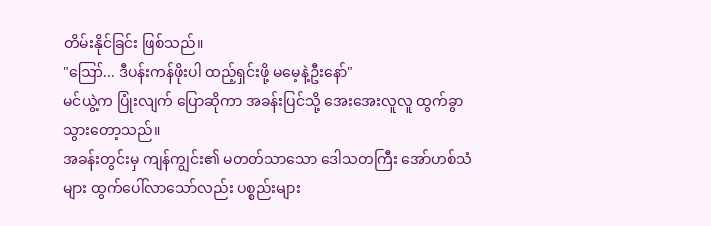တိမ်းနိုင်ခြင်း ဖြစ်သည်။
"ဪ... ဒီပန်းကန်ဖိုးပါ ထည့်ရှင်းဖို့ မမေ့နဲ့ဦးနော်"
မင်ယွဲ့က ပြုံးလျက် ပြောဆိုကာ အခန်းပြင်သို့ အေးအေးလူလူ ထွက်ခွာသွားတော့သည်။
အခန်းတွင်းမှ ကျန်ကျွင်း၏ မတတ်သာသော ဒေါသတကြီး အော်ဟစ်သံများ ထွက်ပေါ်လာသော်လည်း ပစ္စည်းများ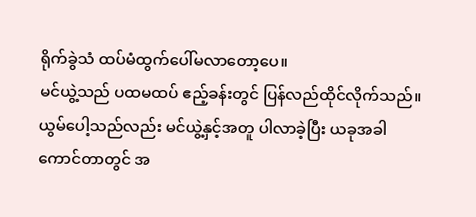ရိုက်ခွဲသံ ထပ်မံထွက်ပေါ်မလာတော့ပေ။
မင်ယွဲ့သည် ပထမထပ် ဧည့်ခန်းတွင် ပြန်လည်ထိုင်လိုက်သည်။ ယွမ်ပေါ့သည်လည်း မင်ယွဲ့နှင့်အတူ ပါလာခဲ့ပြီး ယခုအခါ ကောင်တာတွင် အ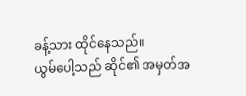ခန့်သား ထိုင်နေသည်။
ယွမ်ပေါ့သည် ဆိုင်၏ အမှတ်အ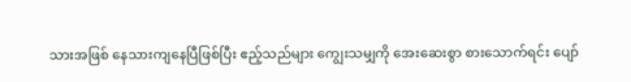သားအဖြစ် နေသားကျနေပြီဖြစ်ပြီး ဧည့်သည်များ ကျွေးသမျှကို အေးဆေးစွာ စားသောက်ရင်း ပျော်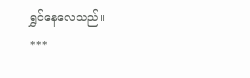ရွှင်နေလေသည်။
***